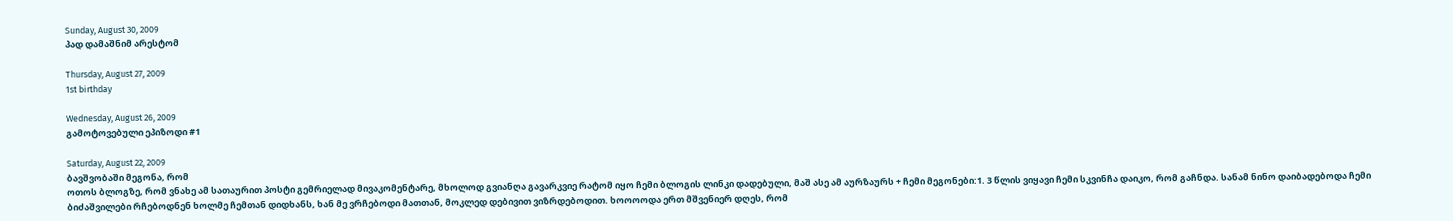Sunday, August 30, 2009
პად დამაშნიმ არესტომ

Thursday, August 27, 2009
1st birthday

Wednesday, August 26, 2009
გამოტოვებული ეპიზოდი #1

Saturday, August 22, 2009
ბავშვობაში მეგონა, რომ
ოთოს ბლოგზე, რომ ვნახე ამ სათაურით პოსტი გემრიელად მივაკომენტარე, მხოლოდ გვიანღა გავარკვიე რატომ იყო ჩემი ბლოგის ლინკი დადებული, მაშ ასე ამ აურზაურს + ჩემი მეგონები:1. 3 წლის ვიყავი ჩემი სკვინჩა დაიკო, რომ გაჩნდა. სანამ ნინო დაიბადებოდა ჩემი ბიძაშვილები რჩებოდნენ ხოლმე ჩემთან დიდხანს, ხან მე ვრჩებოდი მათთან, მოკლედ დებივით ვიზრდებოდით. ხოოოოდა ერთ მშვენიერ დღეს, რომ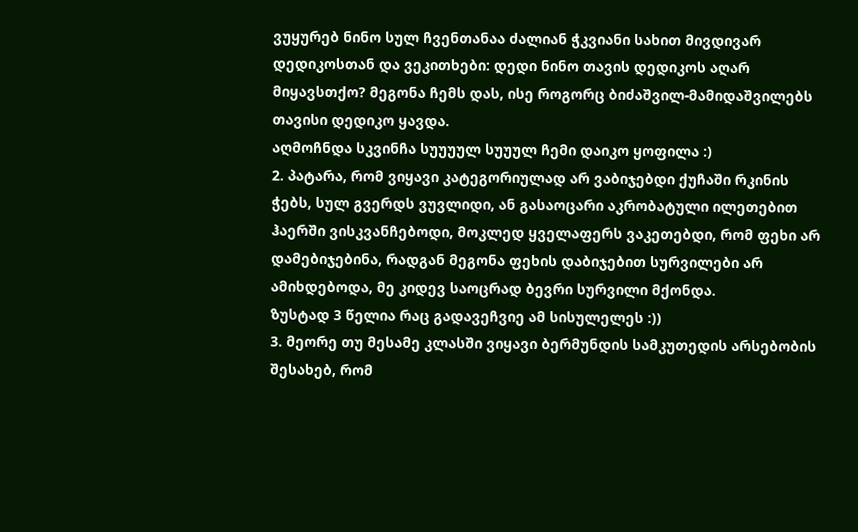ვუყურებ ნინო სულ ჩვენთანაა ძალიან ჭკვიანი სახით მივდივარ დედიკოსთან და ვეკითხები: დედი ნინო თავის დედიკოს აღარ მიყავსთქო? მეგონა ჩემს დას, ისე როგორც ბიძაშვილ-მამიდაშვილებს თავისი დედიკო ყავდა.
აღმოჩნდა სკვინჩა სუუუულ სუუულ ჩემი დაიკო ყოფილა :)
2. პატარა, რომ ვიყავი კატეგორიულად არ ვაბიჯებდი ქუჩაში რკინის ჭებს, სულ გვერდს ვუვლიდი, ან გასაოცარი აკრობატული ილეთებით ჰაერში ვისკვანჩებოდი, მოკლედ ყველაფერს ვაკეთებდი, რომ ფეხი არ დამებიჯებინა, რადგან მეგონა ფეხის დაბიჯებით სურვილები არ ამიხდებოდა, მე კიდევ საოცრად ბევრი სურვილი მქონდა.
ზუსტად 3 წელია რაც გადავეჩვიე ამ სისულელეს :))
3. მეორე თუ მესამე კლასში ვიყავი ბერმუნდის სამკუთედის არსებობის შესახებ, რომ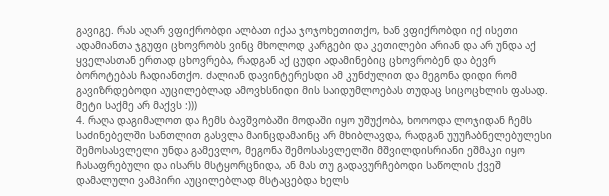გავიგე. რას აღარ ვფიქრობდი ალბათ იქაა ჯოჯოხეთითქო, ხან ვფიქრობდი იქ ისეთი ადამიანთა ჯგუფი ცხოვრობს ვინც მხოლოდ კარგები და კეთილები არიან და არ უნდა აქ ყველასთან ერთად ცხოვრება, რადგან აქ ცუდი ადამინებიც ცხოვრობენ და ბევრ ბოროტებას ჩადიანთქო. ძალიან დავინტერესდი ამ კუნძულით და მეგონა დიდი რომ გავიზრდებოდი აუცილებლად ამოვხსნიდი მის საიდუმლოებას თუდაც სიცოცხლის ფასად.
მეტი საქმე არ მაქვს :)))
4. რაღა დაგიმალოთ და ჩემს ბავშვობაში მოდაში იყო უშუქობა, ხოოოდა ლოჯიდან ჩემს საძინებელში სანთლით გასვლა მაინცდამაინც არ მხიბლავდა, რადგან უუუჩაბნელებულესი შემოსასვლელი უნდა გამევლო, მეგონა შემოსასვლელში მშვილდისრიანი ეშმაკი იყო ჩასაფრებული და ისარს მსტყორცნიდა, ან მას თუ გადავურჩებოდი საწოლის ქვეშ დამალული ვამპირი აუცილებლად მსტაცებდა ხელს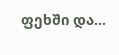ფეხში და...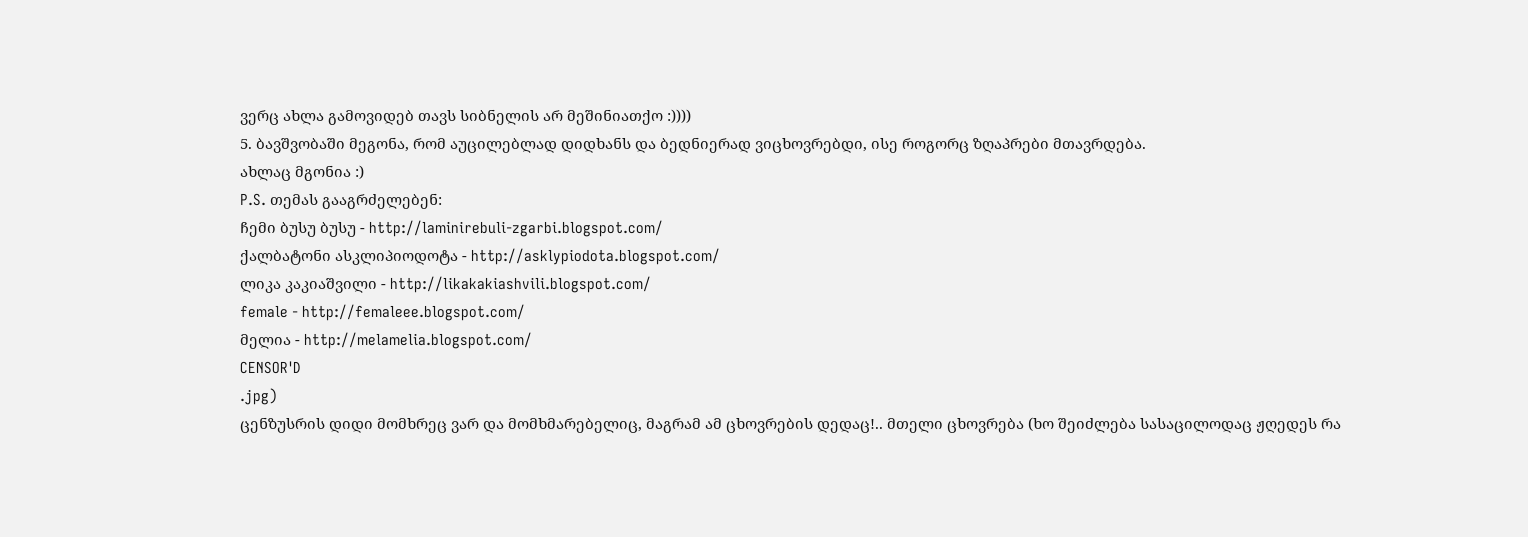ვერც ახლა გამოვიდებ თავს სიბნელის არ მეშინიათქო :))))
5. ბავშვობაში მეგონა, რომ აუცილებლად დიდხანს და ბედნიერად ვიცხოვრებდი, ისე როგორც ზღაპრები მთავრდება.
ახლაც მგონია :)
P.S. თემას გააგრძელებენ:
ჩემი ბუსუ ბუსუ - http://laminirebuli-zgarbi.blogspot.com/
ქალბატონი ასკლიპიოდოტა - http://asklypiodota.blogspot.com/
ლიკა კაკიაშვილი - http://likakakiashvili.blogspot.com/
female - http://femaleee.blogspot.com/
მელია - http://melamelia.blogspot.com/
CENSOR'D
.jpg)
ცენზუსრის დიდი მომხრეც ვარ და მომხმარებელიც, მაგრამ ამ ცხოვრების დედაც!.. მთელი ცხოვრება (ხო შეიძლება სასაცილოდაც ჟღედეს რა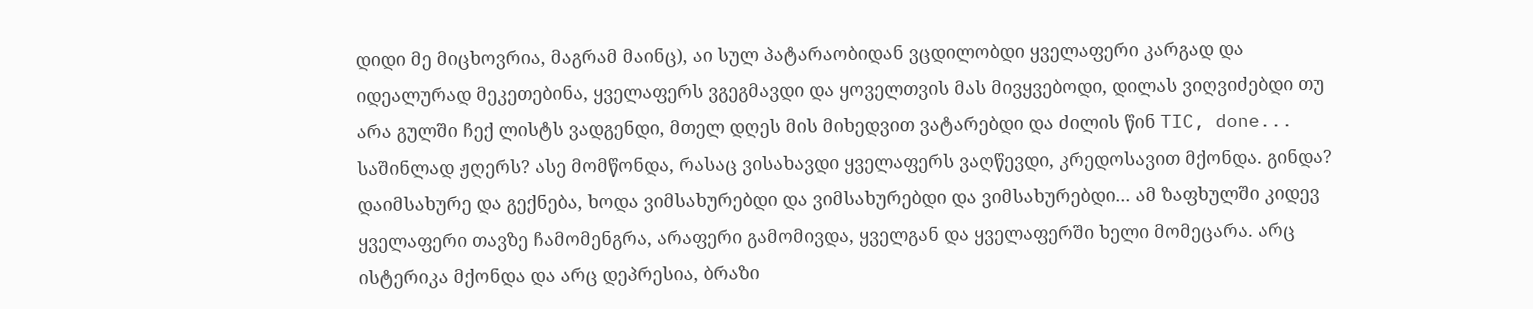დიდი მე მიცხოვრია, მაგრამ მაინც), აი სულ პატარაობიდან ვცდილობდი ყველაფერი კარგად და იდეალურად მეკეთებინა, ყველაფერს ვგეგმავდი და ყოველთვის მას მივყვებოდი, დილას ვიღვიძებდი თუ არა გულში ჩექ ლისტს ვადგენდი, მთელ დღეს მის მიხედვით ვატარებდი და ძილის წინ TIC, done... საშინლად ჟღერს? ასე მომწონდა, რასაც ვისახავდი ყველაფერს ვაღწევდი, კრედოსავით მქონდა. გინდა? დაიმსახურე და გექნება, ხოდა ვიმსახურებდი და ვიმსახურებდი და ვიმსახურებდი... ამ ზაფხულში კიდევ ყველაფერი თავზე ჩამომენგრა, არაფერი გამომივდა, ყველგან და ყველაფერში ხელი მომეცარა. არც ისტერიკა მქონდა და არც დეპრესია, ბრაზი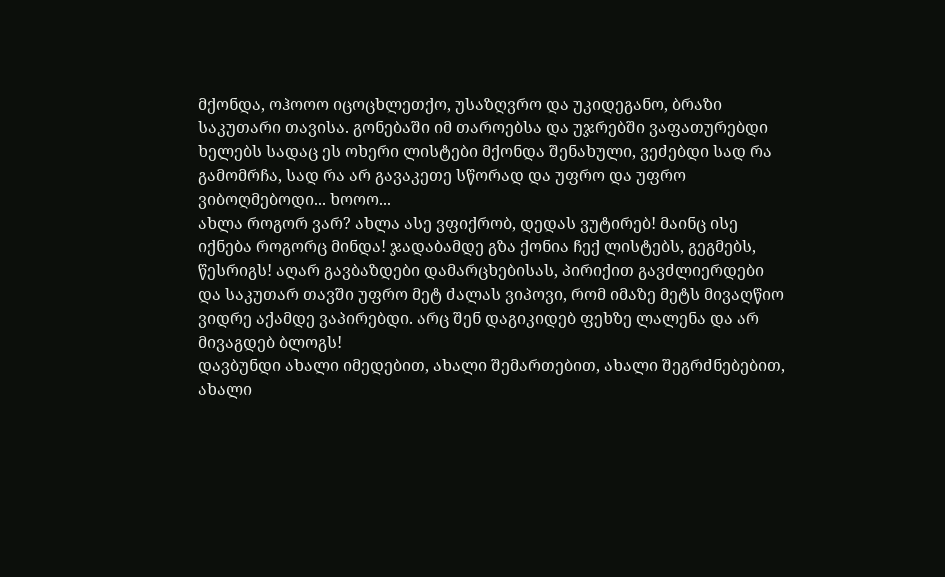მქონდა, ოჰოოო იცოცხლეთქო, უსაზღვრო და უკიდეგანო, ბრაზი საკუთარი თავისა. გონებაში იმ თაროებსა და უჯრებში ვაფათურებდი ხელებს სადაც ეს ოხერი ლისტები მქონდა შენახული, ვეძებდი სად რა გამომრჩა, სად რა არ გავაკეთე სწორად და უფრო და უფრო ვიბოღმებოდი... ხოოო...
ახლა როგორ ვარ? ახლა ასე ვფიქრობ, დედას ვუტირებ! მაინც ისე იქნება როგორც მინდა! ჯადაბამდე გზა ქონია ჩექ ლისტებს, გეგმებს, წესრიგს! აღარ გავბაზდები დამარცხებისას, პირიქით გავძლიერდები და საკუთარ თავში უფრო მეტ ძალას ვიპოვი, რომ იმაზე მეტს მივაღწიო ვიდრე აქამდე ვაპირებდი. არც შენ დაგიკიდებ ფეხზე ლალენა და არ მივაგდებ ბლოგს!
დავბუნდი ახალი იმედებით, ახალი შემართებით, ახალი შეგრძნებებით, ახალი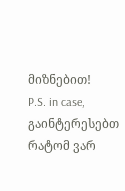მიზნებით!
P.S. in case, გაინტერესებთ რატომ ვარ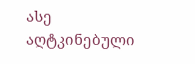ასე აღტკინებული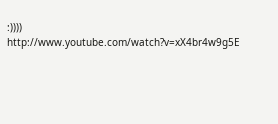:))))
http://www.youtube.com/watch?v=xX4br4w9g5E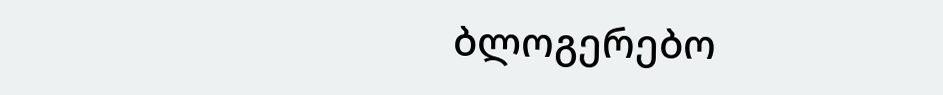ბლოგერებო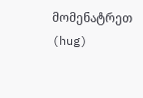მომენატრეთ (hug)